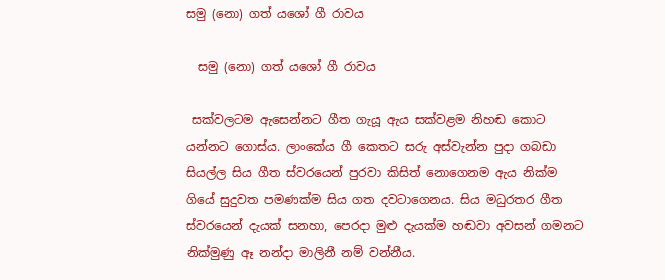සමු (නො) ගත් යශෝ ගී රාවය

  සමු (නො) ගත් යශෝ ගී රාවය

 සක්වලටම ඇසෙන්නට ගීත ගැයූ ඇය සක්වළම නිහඬ කොට යන්නට ගොස්ය. ලාංකේය ගී කෙතට සරු අස්වැන්න පුදා ගබඩා සියල්ල සිය ගීත ස්වරයෙන් පුරවා කිසිත් නොගෙනම ඇය නික්ම ගියේ සුදුවත පමණක්ම සිය ගත දවටාගෙනය. සිය මධුරතර ගීත ස්වරයෙන් දැයක් සනහා, පෙරදා මුළු දැයක්ම හඬවා අවසන් ගමනට නික්මුණු ඈ නන්දා මාලිනී නම් වන්නීය.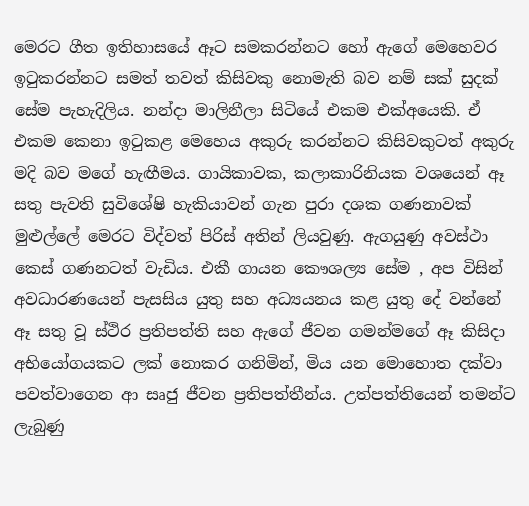මෙරට ගීත ඉතිහාසයේ ඈට සමකරන්නට හෝ ඇගේ මෙහෙවර ඉටුකරන්නට සමත් තවත් කිසිවකු නොමැති බව නම් සක් සුදක් සේම පැහැදිලිය. නන්දා මාලිනීලා සිටියේ එකම එක්අයෙකි. ඒ එකම කෙනා ඉටුකළ මෙහෙය අකුරු කරන්නට කිසිවකුටත් අකුරු මදි බව මගේ හැඟීමය. ගායිකාවක, කලාකාරිනියක වශයෙන් ඈ සතු පැවති සුවිශේෂි හැකියාවන් ගැන පුරා දශක ගණනාවක් මුළුල්ලේ මෙරට විද්වත් පිරිස් අතින් ලියවුණු. ඇගයුණු අවස්ථා කෙස් ගණනටත් වැඩිය. එකී ගායන කෞශල්‍ය සේම , අප විසින් අවධාරණයෙන් පැසසිය යුතු සහ අධ්‍යයනය කළ යුතු දේ වන්නේ ඈ සතු වූ ස්ථිර ප්‍රතිපත්ති සහ ඇගේ ජීවන ගමන්මගේ ඈ කිසිදා අභියෝගයකට ලක් නොකර ගනිමින්, මිය යන මොහොත දක්වා පවත්වාගෙන ආ සෘජු ජීවන ප්‍රතිපත්තීන්ය. උත්පත්තියෙන් තමන්ට ලැබුණු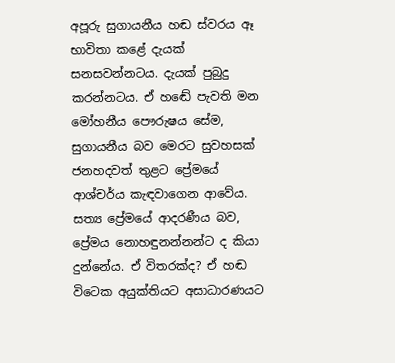අපූරු සුගායනීය හඬ ස්වරය ඈ භාවිතා කළේ දැයක් සනසවන්නටය. දැයක් පුබුදු කරන්නටය. ඒ හඬේ පැවති මන මෝහනීය පෞරුෂය සේම, සුගායනීය බව මෙරට සුවහසක් ජනහදවත් තුළට ප්‍රේමයේ ආශ්චර්ය කැඳවාගෙන ආවේය. සත්‍ය ප්‍රේමයේ ආදරණීය බව, ප්‍රේමය නොහඳුනන්නන්ට ද කියා දුන්නේය. ඒ විතරක්ද? ඒ හඬ විටෙක අයුක්තියට අසාධාරණයට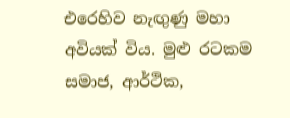එරෙහිව නැඟුණු මහා අවියක් විය. මුළු රටකම සමාජ, ආර්ථික,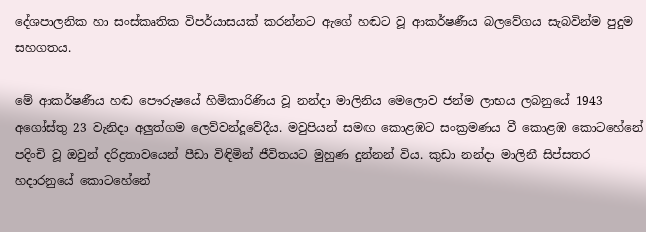දේශපාලනික හා සංස්කෘතික විපර්යාසයක් කරන්නට ඇගේ හඬට වූ ආකර්ෂණීය බලවේගය සැබවින්ම පුදුම සහගතය.

මේ ආකර්ෂණීය හඬ පෞරුෂයේ හිමිකාරිණිය වූ නන්දා මාලිනිය මෙලොව ජන්ම ලාභය ලබනුයේ 1943 අගෝස්තු 23 වැනිදා අලුත්ගම ලෙව්වන්දූවේදීය. මවුපියන් සමඟ කොළඹට සංක්‍රමණය වී කොළඹ කොටහේනේ පදිංචි වූ ඔවුන් දරිද්‍රතාවයෙන් පීඩා විඳිමින් ජීවිතයට මුහුණ දුන්නන් විය. කුඩා නන්දා මාලිනී සිප්සතර හදාරනුයේ කොටහේනේ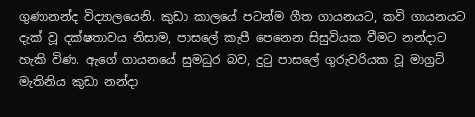ගුණානන්ද විද්‍යාලයෙනි. කුඩා කාලයේ පටන්ම ගීත ගායනයට, කවි ගායනයට දැක් වූ දක්ෂතාවය නිසාම, පාසලේ කැපී පෙනෙන සිසුවියක වීමට නන්දාට හැකි විණ. ඇගේ ගායනයේ සුමධුර බව, දුටු පාසලේ ගුරුවරියක වූ මාග්‍රට් මැතිනිය කුඩා නන්දා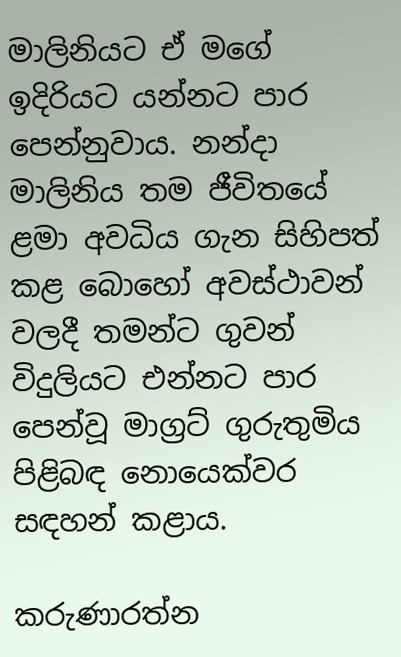මාලිනියට ඒ මගේ ඉදිරියට යන්නට පාර පෙන්නුවාය. නන්දා මාලිනිය තම ජීවිතයේ ළමා අවධිය ගැන සිහිපත් කළ බොහෝ අවස්ථාවන් වලදී තමන්ට ගුවන් විදුලියට එන්නට පාර පෙන්වූ මාග්‍රට් ගුරුතුමිය පිළිබඳ නොයෙක්වර සඳහන් කළාය.

කරුණාරත්න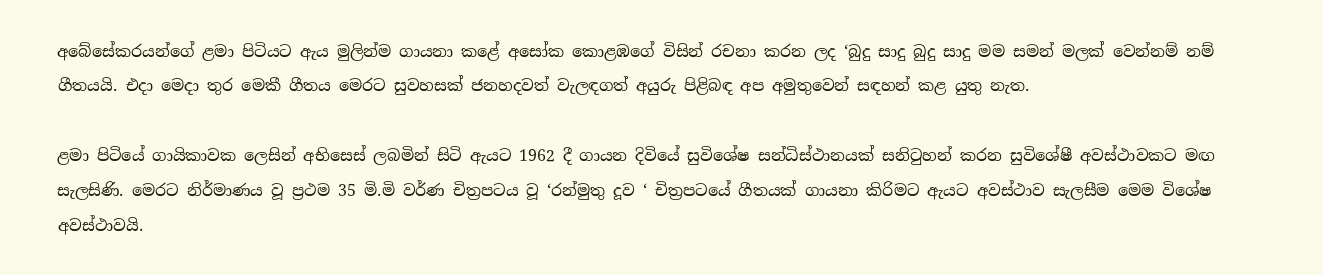අබේසේකරයන්ගේ ළමා පිටියට ඇය මුලින්ම ගායනා කළේ අසෝක කොළඹගේ විසින් රචනා කරන ලද ‘බුදු සාදු බුදු සාදු මම සමන් මලක් වෙන්නම් නම් ගීතයයි. එදා මෙදා තුර මෙකී ගීතය මෙරට සුවහසක් ජනහදවත් වැලඳගත් අයුරු පිළිබඳ අප අමුතුවෙන් සඳහන් කළ යුතු නැත.

ළමා පිටියේ ගායිකාවක ලෙසින් අභිසෙස් ලබමින් සිටි ඇයට 1962 දී ගායන දිවියේ සුවිශේෂ සන්ධිස්ථානයක් සනිටුහන් කරන සුවිශේෂී අවස්ථාවකට මඟ සැලසිණි. මෙරට නිර්මාණය වූ ප්‍රථම 35 මි.මි වර්ණ චිත්‍රපටය වූ ‘රන්මුතු දූව ‘ චිත්‍රපටයේ ගීතයක් ගායනා කිරිමට ඇයට අවස්ථාව සැලසීම මෙම විශේෂ අවස්ථාවයි.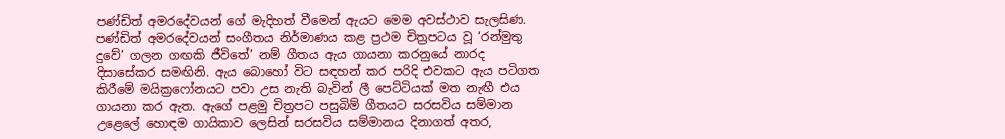පණ්ඩිත් අමරදේවයන් ගේ මැදිහත් වීමෙන් ඇයට මෙම අවස්ථාව සැලසිණ. පණ්ඩිත් අමරදේවයන් සංගීතය නිර්මාණය කළ ප්‍රථම චිත්‍රපටය වූ ‘රන්මුතු දුවේ’ ගලන ගඟකි ජීවිතේ’ නම් ගීතය ඇය ගායනා කරනුයේ නාරද දිසාසේකර සමඟිනි. ඇය බොහෝ විට සඳහන් කර පරිදි එවකට ඇය පටිගත කිරීමේ මයික්‍රෆෝනයට පවා උස නැති බැවින් ලී පෙට්ටියක් මත නැඟී එය ගායනා කර ඇත. ඇගේ පළමු චිත්‍රපට පසුබිම් ගීතයට සරසවිය සම්මාන උළෙලේ හොඳම ගායිකාව ලෙසින් සරසවිය සම්මානය දිනාගත් අතර,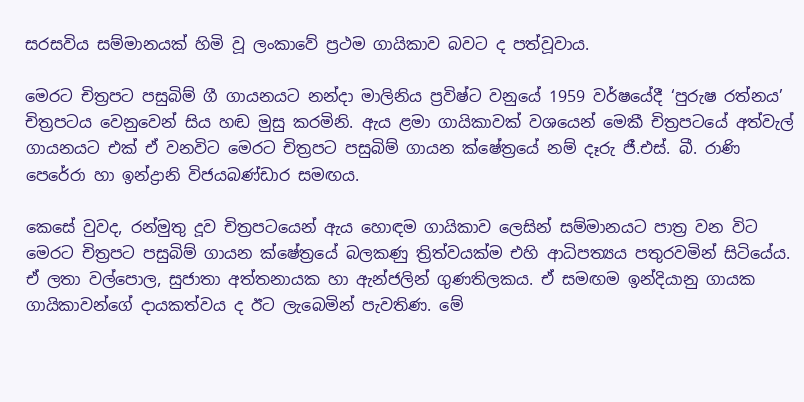සරසවිය සම්මානයක් හිමි වූ ලංකාවේ ප්‍රථම ගායිකාව බවට ද පත්වූවාය.

මෙරට චිත්‍රපට පසුබිම් ගී ගායනයට නන්දා මාලිනිය ප්‍රවිෂ්ට වනුයේ 1959 වර්ෂයේදී ‘පුරුෂ රත්නය’ චිත්‍රපටය වෙනුවෙන් සිය හඬ මුසු කරමිනි. ඇය ළමා ගායිකාවක් වශයෙන් මෙකී චිත්‍රපටයේ අත්වැල් ගායනයට එක් ඒ වනවිට මෙරට චිත්‍රපට පසුබිම් ගායන ක්ෂේත්‍රයේ නම් දෑරු ජී.එස්. බී. රාණි පෙරේරා හා ඉන්ද්‍රානි විජයබණ්ඩාර සමඟය.

කෙසේ වුවද, රන්මුතු දූව චිත්‍රපටයෙන් ඇය හොඳම ගායිකාව ලෙසින් සම්මානයට පාත්‍ර වන විට මෙරට චිත්‍රපට පසුබිම් ගායන ක්ෂේත්‍රයේ බලකණු ත්‍රිත්වයක්ම එහි ආධිපත්‍යය පතුරවමින් සිටියේය. ඒ ලතා වල්පොල, සුජාතා අත්තනායක හා ඇන්ජලින් ගුණතිලකය. ඒ සමඟම ඉන්දියානු ගායක ගායිකාවන්ගේ දායකත්වය ද ඊට ලැබෙමින් පැවතිණ. මේ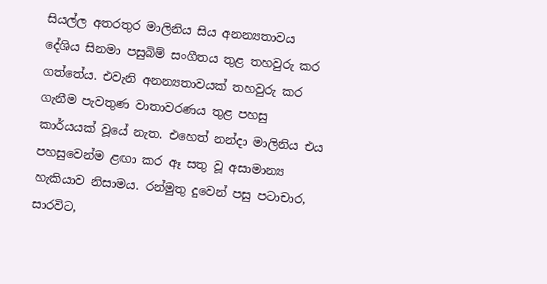සියල්ල අතරතුර මාලිනිය සිය අනන්‍යතාවය දේශිය සිනමා පසුබිම් සංගීතය තුළ තහවුරු කර ගත්තේය. එවැනි අනන්‍යතාවයක් තහවුරු කර ගැනීම පැවතුණ වාතාවරණය තුළ පහසු කාර්යයක් වූයේ නැත. එහෙත් නන්දා මාලිනිය එය පහසුවෙන්ම ළඟා කර ඈ සතු වූ අසාමාන්‍ය හැකියාව නිසාමය. රන්මුතු දුවෙන් පසු පටාචාර, සාරවිට,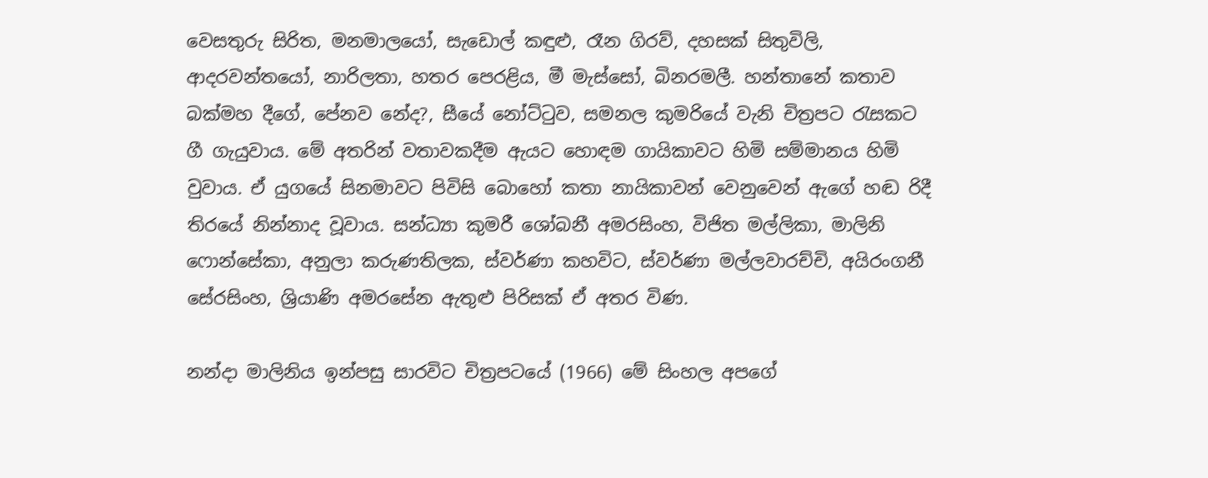වෙසතුරු සිරිත, මනමාලයෝ, සැඩොල් කඳුළු, රෑන ගිරව්, දහසක් සිතුවිලි, ආදරවන්තයෝ, නාරිලතා, හතර පෙරළිය, මී මැස්සෝ, බිනරමලී. හන්තානේ කතාව බක්මහ දීගේ, පේනව නේද?, සීයේ නෝට්ටුව, සමනල කුමරියේ වැනි චිත්‍රපට රැසකට ගී ගැයුවාය. මේ අතරින් වතාවකදීම ඇයට හොඳම ගායිකාවට හිමි සම්මානය හිමි වුවාය. ඒ යුගයේ සිනමාවට පිවිසි බොහෝ කතා නායිකාවන් වෙනුවෙන් ඇගේ හඬ රිදී තිරයේ නින්නාද වූවාය. සන්ධ්‍යා කුමරී ශෝබනී අමරසිංහ, විජිත මල්ලිකා, මාලිනි ෆොන්සේකා, අනුලා කරුණතිලක, ස්වර්ණා කහවිට, ස්වර්ණා මල්ලවාරච්චි, අයිරංගනී සේරසිංහ, ශ්‍රියාණි අමරසේන ඇතුළු පිරිසක් ඒ අතර විණ.

නන්දා මාලිනිය ඉන්පසු සාරවිට චිත්‍රපටයේ (1966) මේ සිංහල අපගේ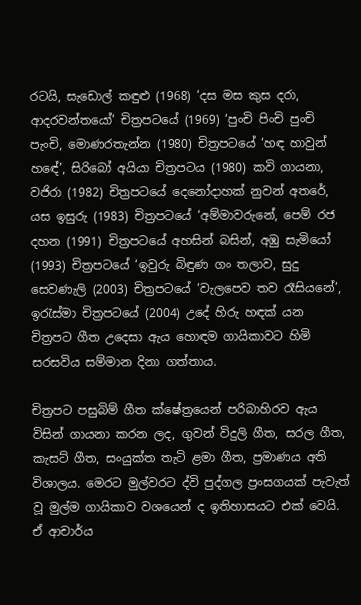රටයි, සැඩොල් කඳුළු (1968) ‘දස මස කුස දරා, ආදරවන්තයෝ’ චිත්‍රපටයේ (1969) ‘පුංචි පිංචි පුංචි පැංචි, මොණරතැන්න (1980) චිත්‍රපටයේ ‘හඳ හාවුන් හඳේ’, සිරිබෝ අයියා චිත්‍රපටය (1980) කවි ගායනා, වජිරා (1982) චිත්‍රපටයේ දෙනෝදාහක් නුවන් අතරේ, යස ඉසුරු (1983) චිත්‍රපටයේ ‘අම්මාවරුනේ, පෙම් රජ දහන (1991) චිත්‍රපටයේ අහසින් බසින්, අඹු සැමියෝ (1993) චිත්‍රපටයේ ‘ඉවුරු බිඳුණ ගං තලාව, සුදු සෙවණැලි (2003) චිත්‍රපටයේ ‘වැලපෙව තව රෑසියනේ’, ඉරැස්මා චිත්‍රපටයේ (2004) උදේ හිරු හඳක් යන චිත්‍රපට ගීත උදෙසා ඇය හොඳම ගායිකාවට හිමි සරසවිය සම්මාන දිනා ගත්තාය.

චිත්‍රපට පසුබිම් ගීත ක්ෂේත්‍රයෙන් පරිබාහිරව ඇය විසින් ගායනා කරන ලද, ගුවන් විදුලි ගීත, සරල ගීත, කැසට් ගීත, සංයුක්ත තැටි ළමා ගීත, ප්‍රමාණය අති විශාලය. මෙරට මුල්වරට ද්වි පුද්ගල ප්‍රංසගයක් පැවැත් වූ මුල්ම ගායිකාව වශයෙන් ද ඉතිහාසයට එක් වෙයි. ඒ ආචාර්ය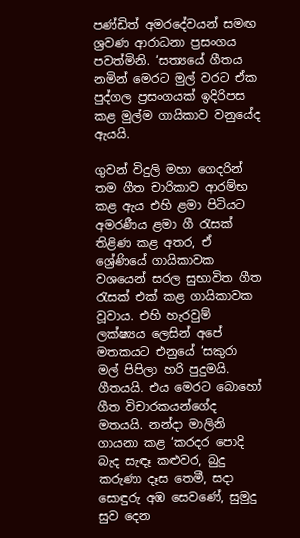පණ්ඩිත් අමරදේවයන් සමඟ ශ්‍රවණ ආරාධනා ප්‍රසංගය පවත්මිනි. ‘සත්‍යයේ ගීතය නමින් මෙරට මුල් වරට ඒක පුද්ගල ප්‍රසංගයක් ඉදිරිපස කළ මුල්ම ගායිකාව වනුයේද ඇයයි.

ගුවන් විදුලි මහා ගෙදරින් තම ගීත චාරිකාව ආරම්භ කළ ඇය එහි ළමා පිටියට අමරණීය ළමා ගී රැසක් තිළිණ කළ අතර, ඒ ශ්‍රේණියේ ගායිකාවක වශයෙන් සරල සුභාවිත ගීත රැසක් එක් කළ ගායිකාවක වූවාය. එහි හැරවුම් ලක්ෂ්‍යය ලෙසින් අපේ මතකයට එනුයේ ‘සකුරා මල් පිපිලා හරි පුදුමයි. ගීතයයි. එය මෙරට බොහෝ ගීත විචාරකයන්ගේද මතයයි. නන්දා මාලිනි ගායනා කළ ‘කරදර පොදි බැද සැඳෑ කළුවර, බුදු කරුණා දෑස තෙමී, සදා සොඳුරු අඹ සෙවණේ, සුමුදු සුව දෙන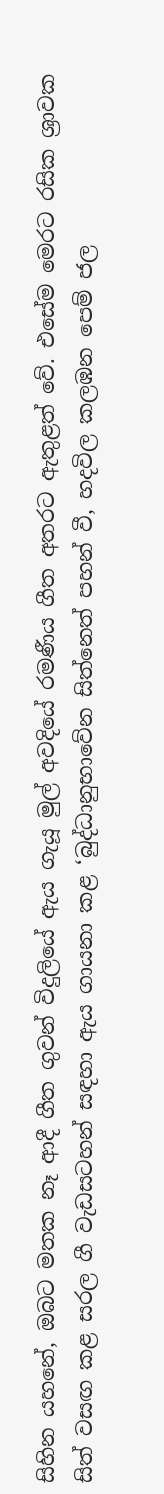සිහින යහනේ, ඔබට මතක නෑ ආදී ගීත ගුවන් විදුලියේ ඇය ගැයූ මුල් අවදියේ රමණීය ගීත අතරට ඇතුළත් වේ. එසේම මෙරට රසික ශ්‍රාවක සිත් වසඟ කළ සරල ගී වැඩසටහන් සඳහා ඇය ගායනා කළ ‘බුද්ධානුභාවේන සිත්නෙත් පහන් වී, හදවිල කලඹන පෙම් ජල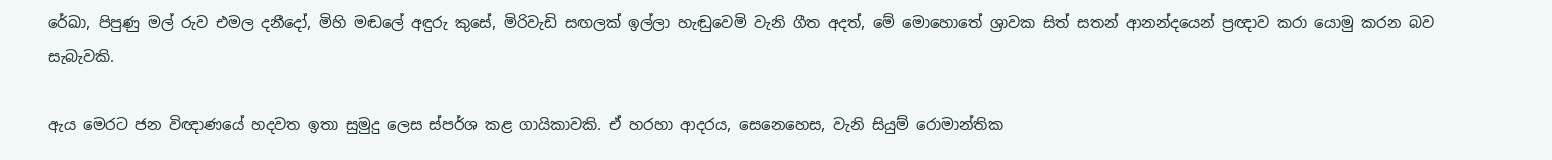රේඛා, පිපුණු මල් රුව එමල දනීදෝ, මිහි මඬලේ අඳුරු කුසේ, මිරිවැඩි සඟලක් ඉල්ලා හැඬුවෙමි වැනි ගීත අදත්, මේ මොහොතේ ශ්‍රාවක සිත් සතන් ආනන්දයෙන් ප්‍රඥාව කරා යොමු කරන බව සැබැවකි.

ඇය මෙරට ජන විඥාණයේ හදවත ඉතා සුමුදු ලෙස ස්පර්ශ කළ ගායිකාවකි. ඒ හරහා ආදරය, සෙනෙහෙස, වැනි සියුම් රොමාන්තික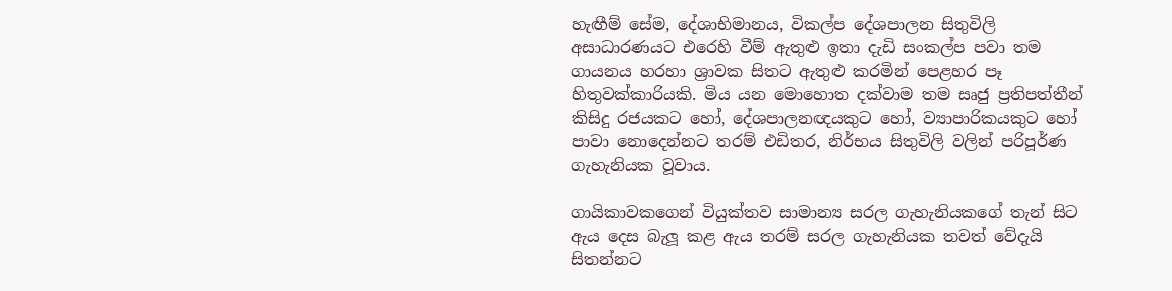හැඟීම් සේම, දේශාභිමානය, විකල්ප දේශපාලන සිතුවිලි අසාධාරණයට එරෙහි වීම් ඇතුළු ඉතා දැඩි සංකල්ප පවා තම ගායනය හරහා ශ්‍රාවක සිතට ඇතුළු කරමින් පෙළහර පෑ හිතුවක්කාරියකි. මිය යන මොහොත දක්වාම තම සෘජු ප්‍රතිපත්තීන් කිසිදු රජයකට හෝ, දේශපාලනඥයකුට හෝ, ව්‍යාපාරිකයකුට හෝ පාවා නොදෙන්නට තරම් එඩිතර, නිර්භය සිතුවිලි වලින් පරිපූර්ණ ගැහැනියක වූවාය.

ගායිකාවකගෙන් වියුක්තව සාමාන්‍ය සරල ගැහැනියකගේ තැන් සිට ඇය දෙස බැලූ කළ ඇය තරම් සරල ගැහැනියක තවත් වේදැයි සිතන්නට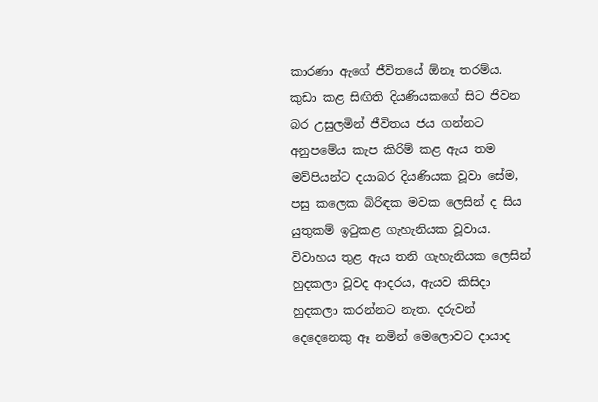කාරණා ඇගේ ජීවිතයේ ඕනෑ තරම්ය. කුඩා කළ සිඟිති දියණියකගේ සිට ජිවන බර උසුලමින් ජීවිතය ජය ගන්නට අනුපමේය කැප කිරිම් කළ ඇය තම මව්පියන්ට දයාබර දියණියක වූවා සේම, පසු කලෙක බිරිඳක මවක ලෙසින් ද සිය යුතුකම් ඉටුකළ ගැහැනියක වූවාය. විවාහය තුළ ඇය තනි ගැහැනියක ලෙසින් හුදකලා වූවද ආදරය, ඇයව කිසිදා හුදකලා කරන්නට නැත. දරුවන් දෙදෙනෙකු ඈ නමින් මෙලොවට දායාද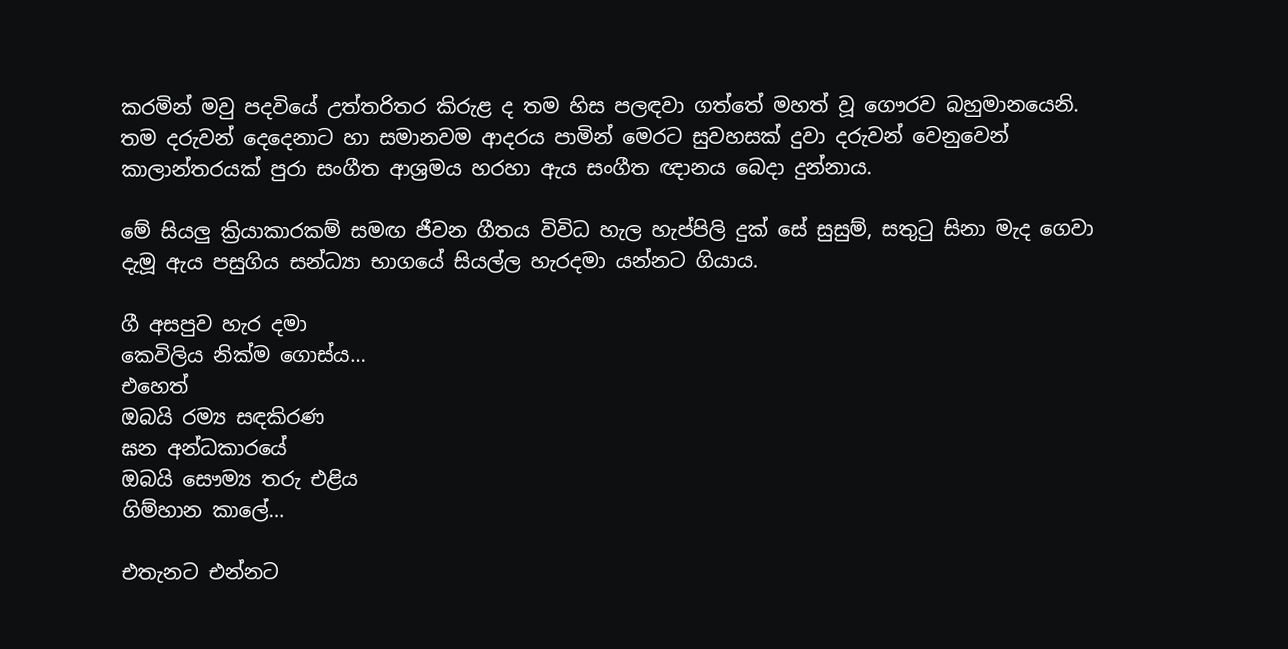කරමින් මවු පදවියේ උත්තරිතර කිරුළ ද තම හිස පලඳවා ගත්තේ මහත් වූ ගෞරව බහුමානයෙනි. තම දරුවන් දෙදෙනාට හා සමානවම ආදරය පාමින් මෙරට සුවහසක් දුවා දරුවන් වෙනුවෙන් කාලාන්තරයක් පුරා සංගීත ආශ්‍රමය හරහා ඇය සංගීත ඥානය බෙදා දුන්නාය.

මේ සියලු ක්‍රියාකාරකම් සමඟ ජීවන ගීතය විවිධ හැල හැප්පිලි දුක් සේ සුසුම්, සතුටු සිනා මැද ගෙවා දැමූ ඇය පසුගිය සන්ධ්‍යා භාගයේ සියල්ල හැරදමා යන්නට ගියාය.

ගී අසපුව හැර දමා
කෙවිලිය නික්ම ගොස්ය…
එහෙත්
ඔබයි රම්‍ය සඳකිරණ
ඝන අන්ධකාරයේ
ඔබයි සෞම්‍ය තරු එළිය
ගිම්හාන කාලේ…

එතැනට එන්නට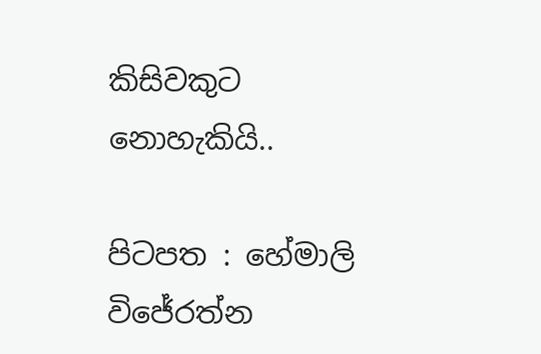කිසිවකුට නොහැකියි..

පිටපත : හේමාලි විජේරත්න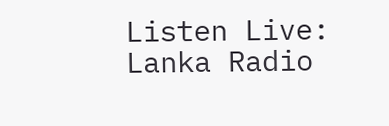Listen Live: Lanka Radio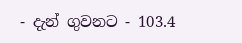- දැන් ගුවනට - 103.4